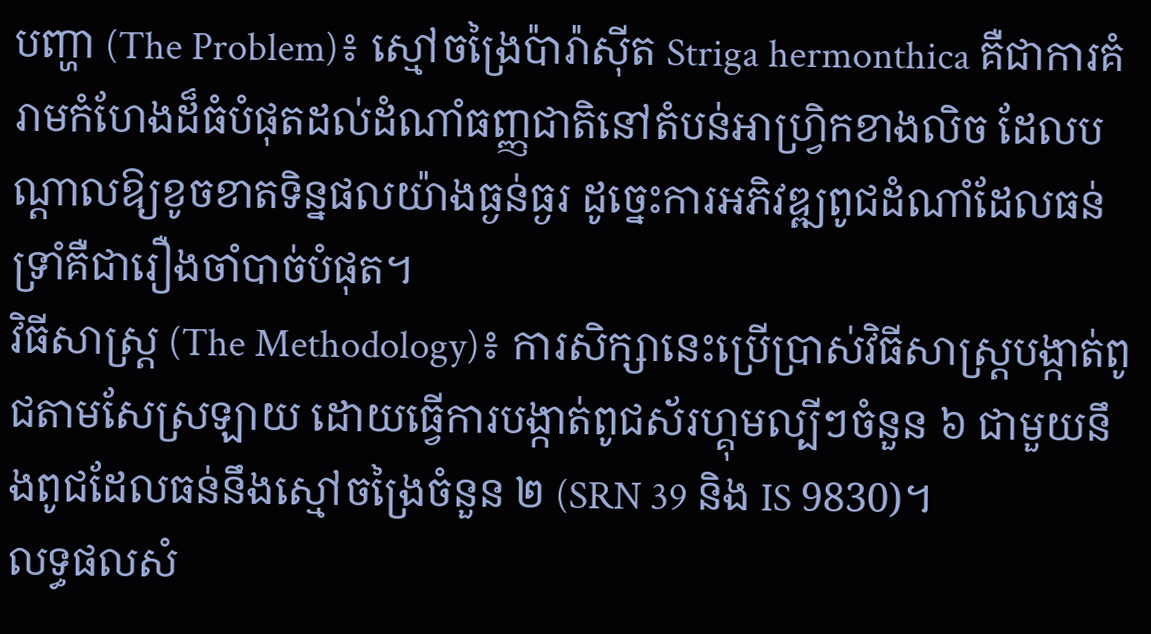បញ្ហា (The Problem)៖ ស្មៅចង្រៃប៉ារ៉ាស៊ីត Striga hermonthica គឺជាការគំរាមកំហែងដ៏ធំបំផុតដល់ដំណាំធញ្ញជាតិនៅតំបន់អាហ្វ្រិកខាងលិច ដែលបណ្តាលឱ្យខូចខាតទិន្នផលយ៉ាងធ្ងន់ធ្ងរ ដូច្នេះការអភិវឌ្ឍពូជដំណាំដែលធន់ទ្រាំគឺជារឿងចាំបាច់បំផុត។
វិធីសាស្ត្រ (The Methodology)៖ ការសិក្សានេះប្រើប្រាស់វិធីសាស្ត្របង្កាត់ពូជតាមសែស្រឡាយ ដោយធ្វើការបង្កាត់ពូជស័រហ្គុមល្បីៗចំនួន ៦ ជាមួយនឹងពូជដែលធន់នឹងស្មៅចង្រៃចំនួន ២ (SRN 39 និង IS 9830)។
លទ្ធផលសំ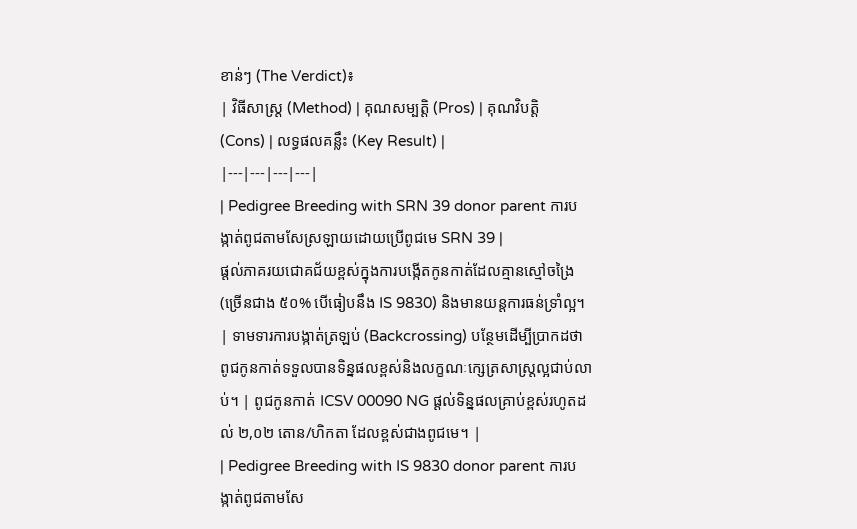ខាន់ៗ (The Verdict)៖
| វិធីសាស្ត្រ (Method) | គុណសម្បត្តិ (Pros) | គុណវិបត្តិ (Cons) | លទ្ធផលគន្លឹះ (Key Result) |
|---|---|---|---|
| Pedigree Breeding with SRN 39 donor parent ការបង្កាត់ពូជតាមសែស្រឡាយដោយប្រើពូជមេ SRN 39 |
ផ្តល់ភាគរយជោគជ័យខ្ពស់ក្នុងការបង្កើតកូនកាត់ដែលគ្មានស្មៅចង្រៃ (ច្រើនជាង ៥០% បើធៀបនឹង IS 9830) និងមានយន្តការធន់ទ្រាំល្អ។ | ទាមទារការបង្កាត់ត្រឡប់ (Backcrossing) បន្ថែមដើម្បីប្រាកដថាពូជកូនកាត់ទទួលបានទិន្នផលខ្ពស់និងលក្ខណៈក្សេត្រសាស្ត្រល្អជាប់លាប់។ | ពូជកូនកាត់ ICSV 00090 NG ផ្តល់ទិន្នផលគ្រាប់ខ្ពស់រហូតដល់ ២,០២ តោន/ហិកតា ដែលខ្ពស់ជាងពូជមេ។ |
| Pedigree Breeding with IS 9830 donor parent ការបង្កាត់ពូជតាមសែ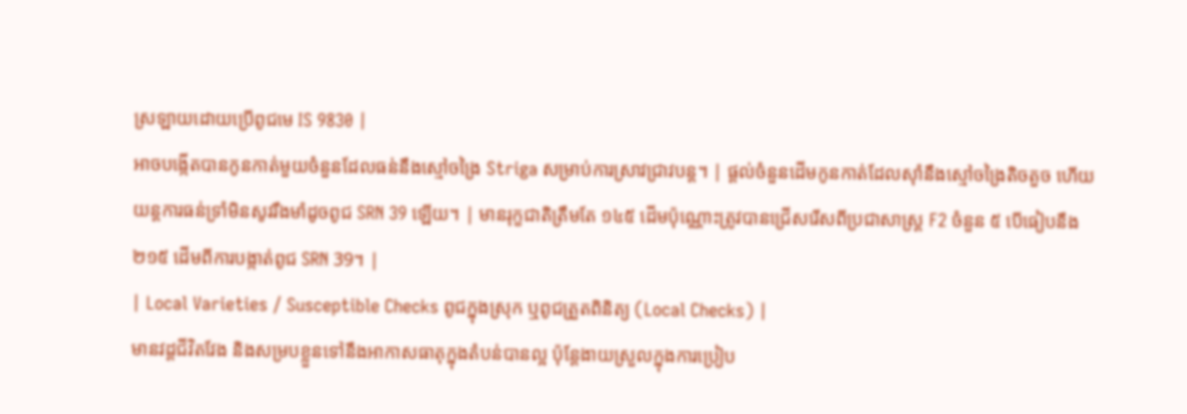ស្រឡាយដោយប្រើពូជមេ IS 9830 |
អាចបង្កើតបានកូនកាត់មួយចំនួនដែលធន់នឹងស្មៅចង្រៃ Striga សម្រាប់ការស្រាវជ្រាវបន្ត។ | ផ្តល់ចំនួនដើមកូនកាត់ដែលស៊ាំនឹងស្មៅចង្រៃតិចតួច ហើយយន្តការធន់ទ្រាំមិនសូវរឹងមាំដូចពូជ SRN 39 ឡើយ។ | មានរុក្ខជាតិត្រឹមតែ ១៤៥ ដើមប៉ុណ្ណោះត្រូវបានជ្រើសរើសពីប្រជាសាស្ត្រ F2 ចំនួន ៥ បើធៀបនឹង ២១៥ ដើមពីការបង្កាត់ពូជ SRN 39។ |
| Local Varieties / Susceptible Checks ពូជក្នុងស្រុក ឬពូជត្រួតពិនិត្យ (Local Checks) |
មានវដ្តជីវិតវែង និងសម្របខ្លួនទៅនឹងអាកាសធាតុក្នុងតំបន់បានល្អ ប៉ុន្តែងាយស្រួលក្នុងការប្រៀប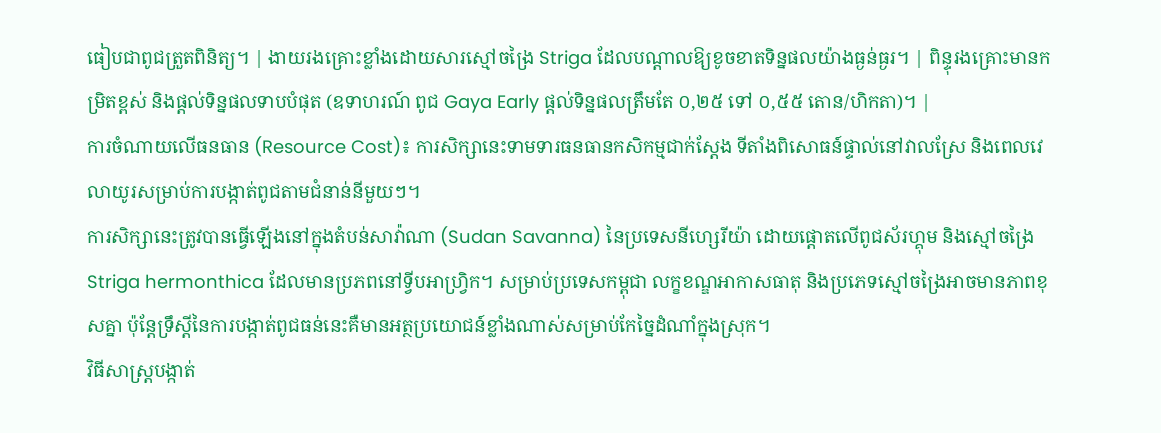ធៀបជាពូជត្រួតពិនិត្យ។ | ងាយរងគ្រោះខ្លាំងដោយសារស្មៅចង្រៃ Striga ដែលបណ្តាលឱ្យខូចខាតទិន្នផលយ៉ាងធ្ងន់ធ្ងរ។ | ពិន្ទុរងគ្រោះមានកម្រិតខ្ពស់ និងផ្តល់ទិន្នផលទាបបំផុត (ឧទាហរណ៍ ពូជ Gaya Early ផ្តល់ទិន្នផលត្រឹមតែ ០,២៥ ទៅ ០,៥៥ តោន/ហិកតា)។ |
ការចំណាយលើធនធាន (Resource Cost)៖ ការសិក្សានេះទាមទារធនធានកសិកម្មជាក់ស្តែង ទីតាំងពិសោធន៍ផ្ទាល់នៅវាលស្រែ និងពេលវេលាយូរសម្រាប់ការបង្កាត់ពូជតាមជំនាន់នីមួយៗ។
ការសិក្សានេះត្រូវបានធ្វើឡើងនៅក្នុងតំបន់សាវ៉ាណា (Sudan Savanna) នៃប្រទេសនីហ្សេរីយ៉ា ដោយផ្តោតលើពូជស័រហ្គុម និងស្មៅចង្រៃ Striga hermonthica ដែលមានប្រភពនៅទ្វីបអាហ្វ្រិក។ សម្រាប់ប្រទេសកម្ពុជា លក្ខខណ្ឌអាកាសធាតុ និងប្រភេទស្មៅចង្រៃអាចមានភាពខុសគ្នា ប៉ុន្តែទ្រឹស្តីនៃការបង្កាត់ពូជធន់នេះគឺមានអត្ថប្រយោជន៍ខ្លាំងណាស់សម្រាប់កែច្នៃដំណាំក្នុងស្រុក។
វិធីសាស្ត្របង្កាត់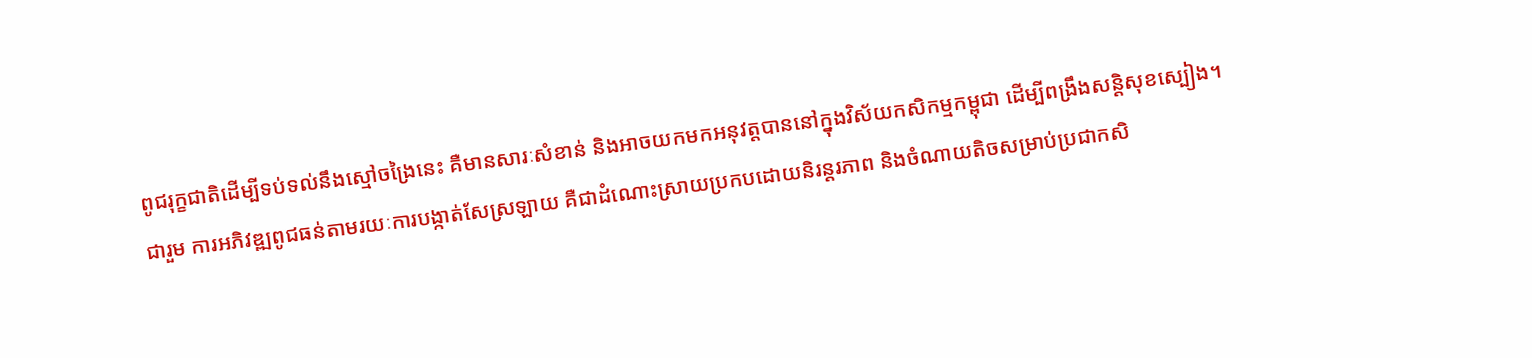ពូជរុក្ខជាតិដើម្បីទប់ទល់នឹងស្មៅចង្រៃនេះ គឺមានសារៈសំខាន់ និងអាចយកមកអនុវត្តបាននៅក្នុងវិស័យកសិកម្មកម្ពុជា ដើម្បីពង្រឹងសន្តិសុខស្បៀង។
ជារួម ការអភិវឌ្ឍពូជធន់តាមរយៈការបង្កាត់សែស្រឡាយ គឺជាដំណោះស្រាយប្រកបដោយនិរន្តរភាព និងចំណាយតិចសម្រាប់ប្រជាកសិ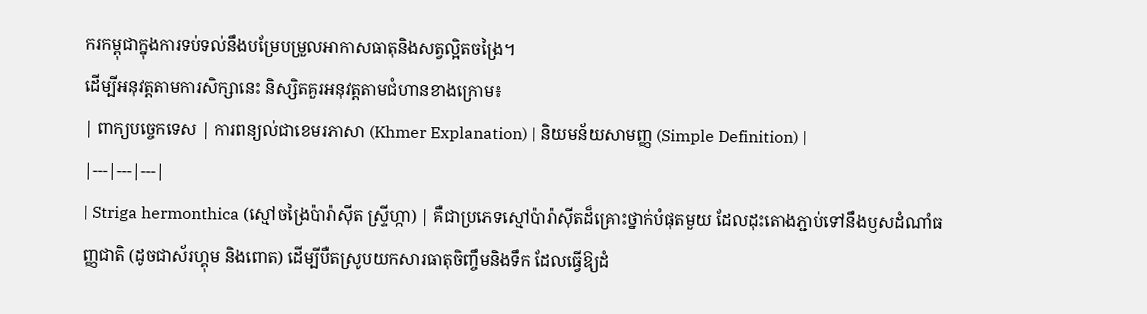ករកម្ពុជាក្នុងការទប់ទល់នឹងបម្រែបម្រួលអាកាសធាតុនិងសត្វល្អិតចង្រៃ។
ដើម្បីអនុវត្តតាមការសិក្សានេះ និស្សិតគួរអនុវត្តតាមជំហានខាងក្រោម៖
| ពាក្យបច្ចេកទេស | ការពន្យល់ជាខេមរភាសា (Khmer Explanation) | និយមន័យសាមញ្ញ (Simple Definition) |
|---|---|---|
| Striga hermonthica (ស្មៅចង្រៃប៉ារ៉ាស៊ីត ស្ទ្រីហ្កា) | គឺជាប្រភេទស្មៅប៉ារ៉ាស៊ីតដ៏គ្រោះថ្នាក់បំផុតមួយ ដែលដុះតោងភ្ជាប់ទៅនឹងឫសដំណាំធញ្ញជាតិ (ដូចជាស័រហ្គុម និងពោត) ដើម្បីបឺតស្រូបយកសារធាតុចិញ្ចឹមនិងទឹក ដែលធ្វើឱ្យដំ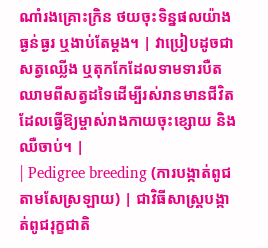ណាំរងគ្រោះក្រិន ថយចុះទិន្នផលយ៉ាងធ្ងន់ធ្ងរ ឬងាប់តែម្តង។ | វាប្រៀបដូចជាសត្វឈ្លើង ឬតុកកែដែលទាមទារបឺតឈាមពីសត្វដទៃដើម្បីរស់រានមានជីវិត ដែលធ្វើឱ្យម្ចាស់រាងកាយចុះខ្សោយ និងឈឺចាប់។ |
| Pedigree breeding (ការបង្កាត់ពូជតាមសែស្រឡាយ) | ជាវិធីសាស្ត្របង្កាត់ពូជរុក្ខជាតិ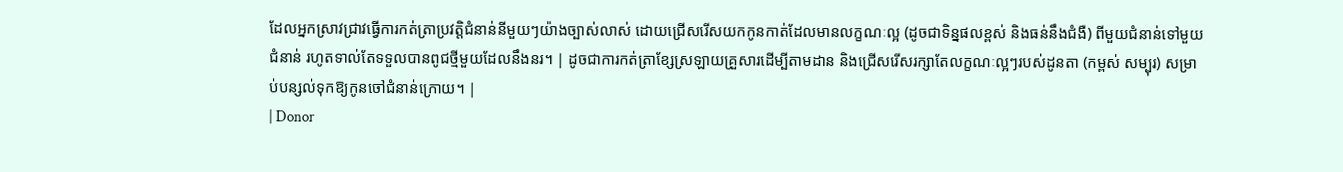ដែលអ្នកស្រាវជ្រាវធ្វើការកត់ត្រាប្រវត្តិជំនាន់នីមួយៗយ៉ាងច្បាស់លាស់ ដោយជ្រើសរើសយកកូនកាត់ដែលមានលក្ខណៈល្អ (ដូចជាទិន្នផលខ្ពស់ និងធន់នឹងជំងឺ) ពីមួយជំនាន់ទៅមួយជំនាន់ រហូតទាល់តែទទួលបានពូជថ្មីមួយដែលនឹងនរ។ | ដូចជាការកត់ត្រាខ្សែស្រឡាយគ្រួសារដើម្បីតាមដាន និងជ្រើសរើសរក្សាតែលក្ខណៈល្អៗរបស់ដូនតា (កម្ពស់ សម្បុរ) សម្រាប់បន្សល់ទុកឱ្យកូនចៅជំនាន់ក្រោយ។ |
| Donor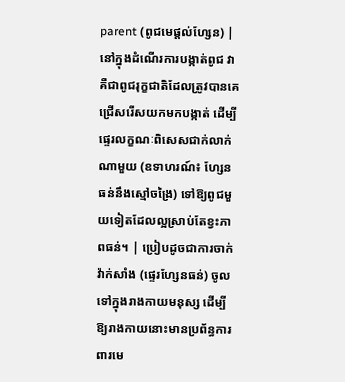parent (ពូជមេផ្តល់ហ្សែន) | នៅក្នុងដំណើរការបង្កាត់ពូជ វាគឺជាពូជរុក្ខជាតិដែលត្រូវបានគេជ្រើសរើសយកមកបង្កាត់ ដើម្បីផ្ទេរលក្ខណៈពិសេសជាក់លាក់ណាមួយ (ឧទាហរណ៍៖ ហ្សែនធន់នឹងស្មៅចង្រៃ) ទៅឱ្យពូជមួយទៀតដែលល្អស្រាប់តែខ្វះភាពធន់។ | ប្រៀបដូចជាការចាក់វ៉ាក់សាំង (ផ្ទេរហ្សែនធន់) ចូលទៅក្នុងរាងកាយមនុស្ស ដើម្បីឱ្យរាងកាយនោះមានប្រព័ន្ធការពារមេ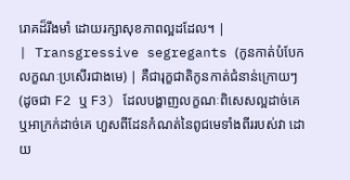រោគដ៏រឹងមាំ ដោយរក្សាសុខភាពល្អដដែល។ |
| Transgressive segregants (កូនកាត់បំបែកលក្ខណៈប្រសើរជាងមេ) | គឺជារុក្ខជាតិកូនកាត់ជំនាន់ក្រោយៗ (ដូចជា F2 ឬ F3) ដែលបង្ហាញលក្ខណៈពិសេសល្អដាច់គេ ឬអាក្រក់ដាច់គេ ហួសពីដែនកំណត់នៃពូជមេទាំងពីររបស់វា ដោយ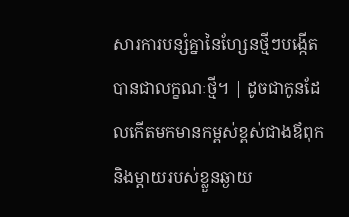សារការបន្សំគ្នានៃហ្សែនថ្មីៗបង្កើតបានជាលក្ខណៈថ្មី។ | ដូចជាកូនដែលកើតមកមានកម្ពស់ខ្ពស់ជាងឪពុក និងម្តាយរបស់ខ្លួនឆ្ងាយ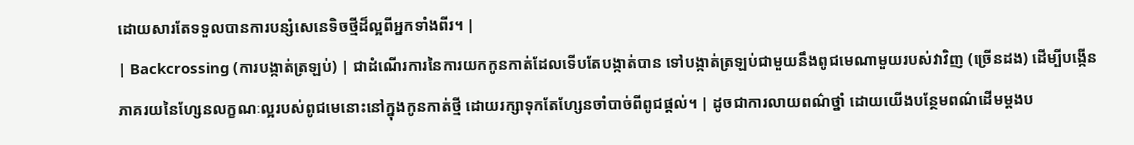ដោយសារតែទទួលបានការបន្សំសេនេទិចថ្មីដ៏ល្អពីអ្នកទាំងពីរ។ |
| Backcrossing (ការបង្កាត់ត្រឡប់) | ជាដំណើរការនៃការយកកូនកាត់ដែលទើបតែបង្កាត់បាន ទៅបង្កាត់ត្រឡប់ជាមួយនឹងពូជមេណាមួយរបស់វាវិញ (ច្រើនដង) ដើម្បីបង្កើនភាគរយនៃហ្សែនលក្ខណៈល្អរបស់ពូជមេនោះនៅក្នុងកូនកាត់ថ្មី ដោយរក្សាទុកតែហ្សែនចាំបាច់ពីពូជផ្តល់។ | ដូចជាការលាយពណ៌ថ្នាំ ដោយយើងបន្ថែមពណ៌ដើមម្ដងប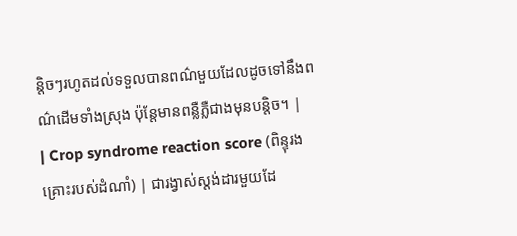ន្តិចៗរហូតដល់ទទួលបានពណ៌មួយដែលដូចទៅនឹងពណ៌ដើមទាំងស្រុង ប៉ុន្តែមានពន្លឺភ្លឺជាងមុនបន្តិច។ |
| Crop syndrome reaction score (ពិន្ទុរងគ្រោះរបស់ដំណាំ) | ជារង្វាស់ស្តង់ដារមួយដែ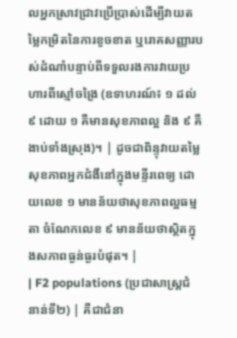លអ្នកស្រាវជ្រាវប្រើប្រាស់ដើម្បីវាយតម្លៃកម្រិតនៃការខូចខាត ឬរោគសញ្ញារបស់ដំណាំបន្ទាប់ពីទទួលរងការវាយប្រហារពីស្មៅចង្រៃ (ឧទាហរណ៍៖ ១ ដល់ ៩ ដោយ ១ គឺមានសុខភាពល្អ និង ៩ គឺងាប់ទាំងស្រុង)។ | ដូចជាពិន្ទុវាយតម្លៃសុខភាពអ្នកជំងឺនៅក្នុងមន្ទីរពេទ្យ ដោយលេខ ១ មានន័យថាសុខភាពល្អធម្មតា ចំណែកលេខ ៩ មានន័យថាស្ថិតក្នុងសភាពធ្ងន់ធ្ងរបំផុត។ |
| F2 populations (ប្រជាសាស្ត្រជំនាន់ទី២) | គឺជាជំនា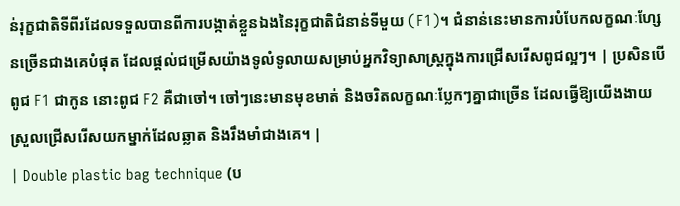ន់រុក្ខជាតិទីពីរដែលទទួលបានពីការបង្កាត់ខ្លួនឯងនៃរុក្ខជាតិជំនាន់ទីមួយ (F1)។ ជំនាន់នេះមានការបំបែកលក្ខណៈហ្សែនច្រើនជាងគេបំផុត ដែលផ្តល់ជម្រើសយ៉ាងទូលំទូលាយសម្រាប់អ្នកវិទ្យាសាស្ត្រក្នុងការជ្រើសរើសពូជល្អៗ។ | ប្រសិនបើពូជ F1 ជាកូន នោះពូជ F2 គឺជាចៅ។ ចៅៗនេះមានមុខមាត់ និងចរិតលក្ខណៈប្លែកៗគ្នាជាច្រើន ដែលធ្វើឱ្យយើងងាយស្រួលជ្រើសរើសយកម្នាក់ដែលឆ្លាត និងរឹងមាំជាងគេ។ |
| Double plastic bag technique (ប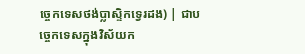ច្ចេកទេសថង់ប្លាស្ទិកទ្វេរដង) | ជាបច្ចេកទេសក្នុងវិស័យក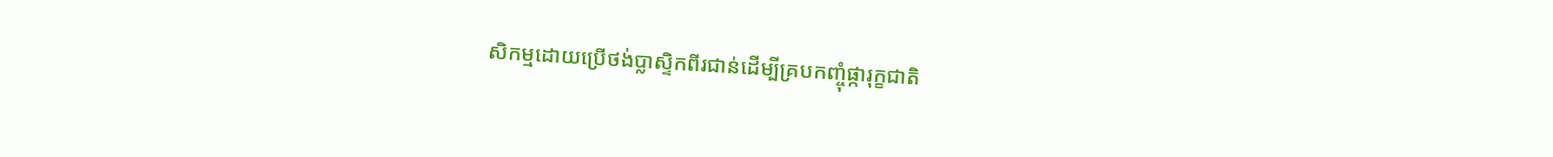សិកម្មដោយប្រើថង់ប្លាស្ទិកពីរជាន់ដើម្បីគ្របកញ្ចុំផ្ការុក្ខជាតិ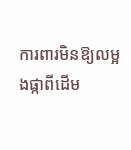ការពារមិនឱ្យលម្អងផ្កាពីដើម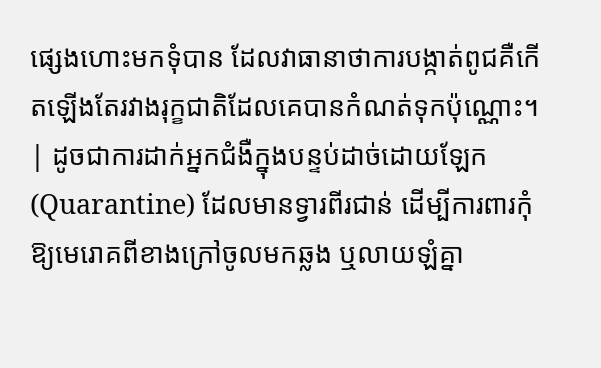ផ្សេងហោះមកទុំបាន ដែលវាធានាថាការបង្កាត់ពូជគឺកើតឡើងតែរវាងរុក្ខជាតិដែលគេបានកំណត់ទុកប៉ុណ្ណោះ។ | ដូចជាការដាក់អ្នកជំងឺក្នុងបន្ទប់ដាច់ដោយឡែក (Quarantine) ដែលមានទ្វារពីរជាន់ ដើម្បីការពារកុំឱ្យមេរោគពីខាងក្រៅចូលមកឆ្លង ឬលាយឡំគ្នា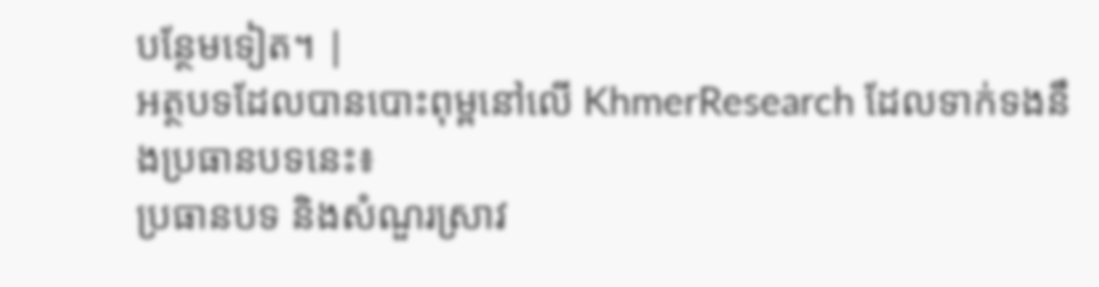បន្ថែមទៀត។ |
អត្ថបទដែលបានបោះពុម្ពនៅលើ KhmerResearch ដែលទាក់ទងនឹងប្រធានបទនេះ៖
ប្រធានបទ និងសំណួរស្រាវ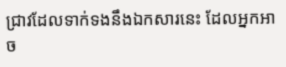ជ្រាវដែលទាក់ទងនឹងឯកសារនេះ ដែលអ្នកអាច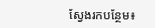ស្វែងរកបន្ថែម៖